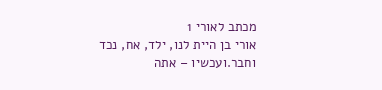מכתב לאורי 1
אורי בן היית לנו, ילד, אח, נכד וחבר.ועכשיו – אתה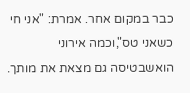כבר במקום אחר. אמרת: "אני חי כשאני טס",וכמה אירוני הואשבטיסה גם מצאת את מותך.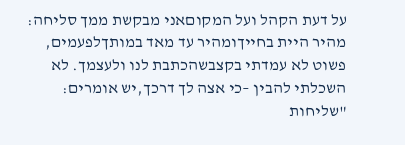על דעת הקהל ועל המקוםאני מבקשת ממך סליחה: מהיר היית בחייךומהיר עד מאד במותךלפעמים, פשוט לא עמדתי בקצבשהכתבת לנו ולעצמך. לא השכלתי להבין –כי אצה לך דרכך,יש אומרים: "שליחות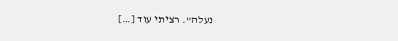נעלה". רציתי עוד […]